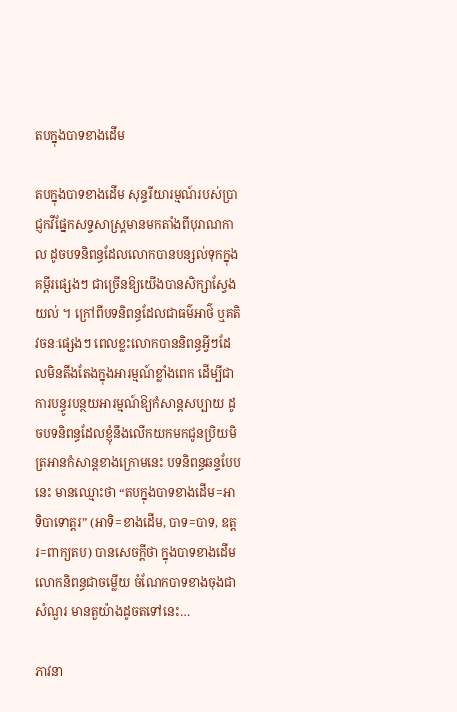តបក្នុងបាទខាងដើម

តបក្នុងបាទខាងដើម សុន្ទរីយារម្មណ៍របស់ប្រាជ្ញកវីផ្នែកសទ្ទសាស្ដ្រមានមកតាំងពីបុរាណកាល ដូចបទនិពន្ធដែលលោកបានបន្សល់ទុកក្នុងគម្ពីរផ្សេងៗ ជាច្រើនឱ្យយើងបានសិក្សាស្វែងយល់ ។ ក្រៅពីបទនិពន្ធដែលជាធម៌អាថ៌ ឬគតិវចនៈផ្សេងៗ ពេលខ្លះលោកបាននិពន្ធអ្វីៗដែលមិនតឹងតែងក្នុងអារម្មណ៍ខ្លាំងពេក ដើម្បីជាការបន្ធូរបន្ថយអារម្មណ៍ឱ្យកំសាន្ដសប្បាយ ដូចបទនិពន្ធដែលខ្ញុំនឹងលើកយកមកជូនប្រិយមិត្រអានកំសាន្ដខាងក្រោមនេះ បទនិពន្ធឆន្ទបែបនេះ មានឈ្មោះថា “តបក្នុងបាទខាងដើម=អាទិបាទោត្តរ” (អាទិ=ខាងដើម, បាទ=បាទ, ឧត្តរ=ពាក្យតប) បានសេចក្ដីថា ក្នុងបាទខាងដើមលោកនិពន្ធជាចម្លើយ ចំណែកបាទខាងចុងជាសំណួរ មានតួយ៉ាងដូចតទៅនេះ…

ភាវនា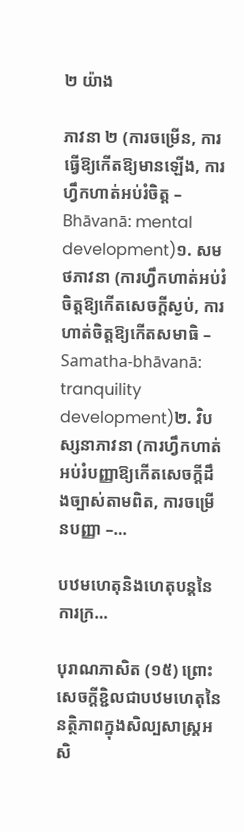២ យ៉ាង

ភាវនា ២ (ការចម្រើន, ការធ្វើឱ្យកើតឱ្យមានឡើង, ការហ្វឹកហាត់អប់រំចិត្ត – Bhāvanā: mental development)១. សមថភាវនា (ការហ្វឹកហាត់អប់រំចិត្តឱ្យកើតសេចក្ដីស្ងប់, ការហាត់ចិត្តឱ្យកើតសមាធិ – Samatha-bhāvanā: tranquility development)២. វិបស្សនាភាវនា (ការហ្វឹកហាត់អប់រំបញ្ញាឱ្យកើតសេចក្ដីដឹងច្បាស់តាមពិត, ការចម្រើនបញ្ញា –…

បឋមហេតុនិងហេតុបន្ដនៃការក្រ…

បុរាណភាសិត (១៥) ព្រោះសេចក្ដីខ្ជិលជាបឋមហេតុនៃនត្ថិភាពក្នុងសិល្បសាស្ដ្រអសិ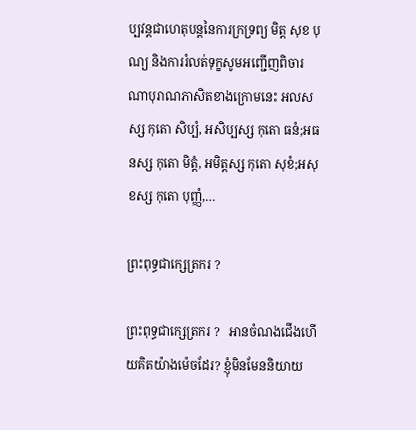ប្បវន្ដជាហេតុបន្ដនៃការក្រទ្រព្យ មិត្ត សុខ បុណ្យ និងការរំលត់ទុក្ខសូមអញ្ជើញពិចារណាបុរាណភាសិតខាងក្រោមនេះ អលសស្ស កុតោ សិប្បំ, អសិប្បស្ស កុតោ ធនំ;អធនស្ស កុតោ មិត្តំ, អមិត្តស្ស កុតោ សុខំ;អសុខស្ស កុតោ បុញ្ញំ,…

ព្រះពុទ្ធជាក្សេត្រករ ?

ព្រះពុទ្ធជាក្សេត្រករ ?   អានចំណងជើងហើយគិតយ៉ាងម៉េចដែរ? ខ្ញុំមិនមែននិយាយ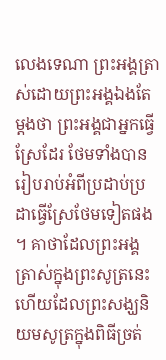លេងទេណា ព្រះអង្គត្រាស់ដោយព្រះអង្គឯងតែម្ដងថា ព្រះអង្គជាអ្នកធ្វើស្រែដែរ ថែមទាំងបានរៀបរាប់អំពីប្រដាប់ប្រដាធ្វើស្រែថែមទៀតផង ។ គាថាដែលព្រះអង្គត្រាស់ក្នុងព្រះសូត្រនេះហើយដែលព្រះសង្ឃនិយមសូត្រក្នុងពិធីច្រត់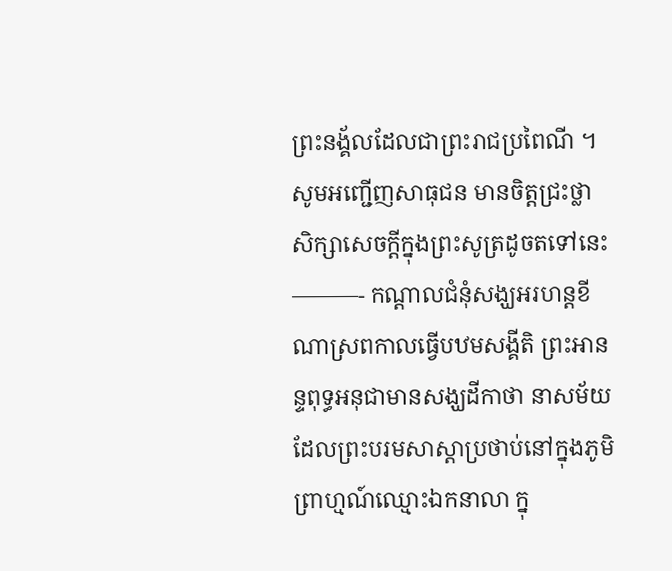ព្រះនង្គ័លដែលជាព្រះរាជប្រពៃណី ។ សូមអញ្ជើញសាធុជន មានចិត្តជ្រះថ្លា សិក្សាសេចក្ដីក្នុងព្រះសូត្រដូចតទៅនេះ ———- កណ្ដាលជំនុំសង្ឃអរហន្ដខីណាស្រពកាលធ្វើបឋមសង្គីតិ ព្រះអានន្ទពុទ្ធអនុជាមានសង្ឃដីកាថា នាសម័យដែលព្រះបរមសាស្ដាប្រថាប់នៅក្នុងភូមិព្រាហ្មណ៍ឈ្មោះឯកនាលា ក្នុ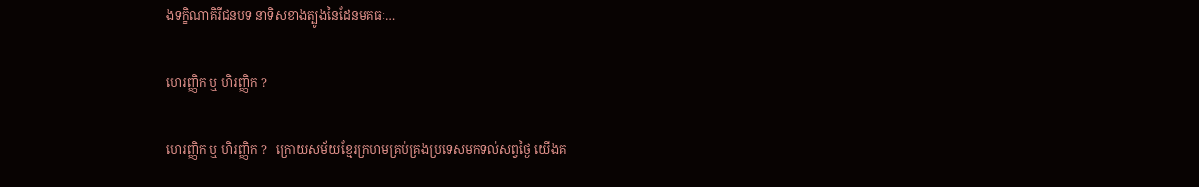ងទក្ខិណាគិរីជនបទ នាទិសខាងត្បូងនៃដែនមគធៈ…

ហេរញ្ញិក ឬ ហិរញ្ញិក ?

ហេរញ្ញិក ឬ ហិរញ្ញិក ?   ក្រោយសម័យខ្មែរក្រហមគ្រប់គ្រងប្រទេសមកទល់សព្វថ្ងៃ យើងគ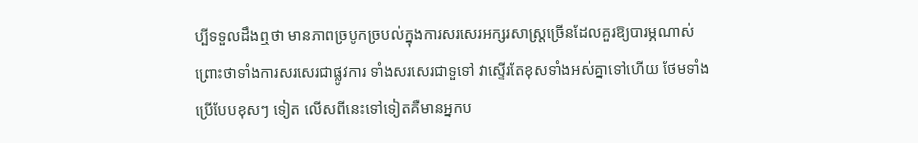ប្បីទទួលដឹងឮថា មានភាពច្របូកច្របល់ក្នុងការសរសេរអក្សរសាស្ដ្រច្រើនដែលគួរឱ្យបារម្ភណាស់ ព្រោះថាទាំងការសរសេរជាផ្លូវការ ទាំងសរសេរជាទួទៅ វាស្ទើរតែខុសទាំងអស់គ្នាទៅហើយ ថែមទាំងប្រើបែបខុសៗ ទៀត លើសពីនេះទៅទៀតគឺមានអ្នកប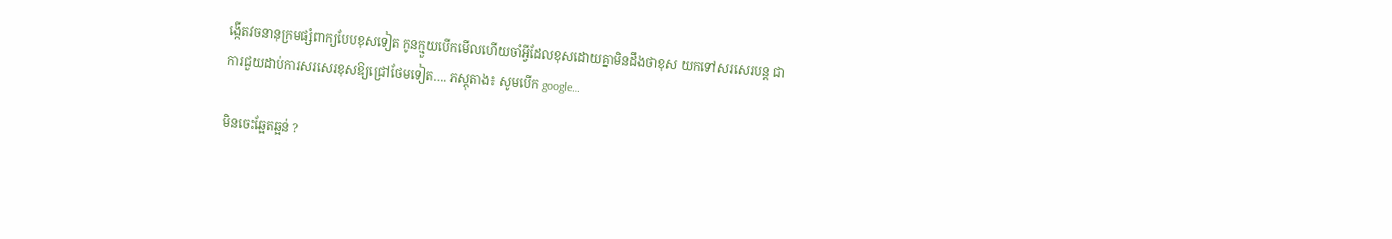ង្កើតវចនានុក្រមផ្សំពាក្យបែបខុសទៀត កូនក្មួយបើកមើលហើយចាំអ្វីដែលខុសដោយគ្នាមិនដឹងថាខុស យកទៅសរសេរបន្ដ ជាការជួយដាប់ការសរសេរខុសឱ្យជ្រៅថែមទៀត…. ភស្ដុតាង៖ សូមបើក google…

មិនចេះឆ្អែតឆ្អន់ ?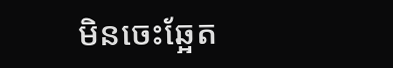មិនចេះឆ្អែត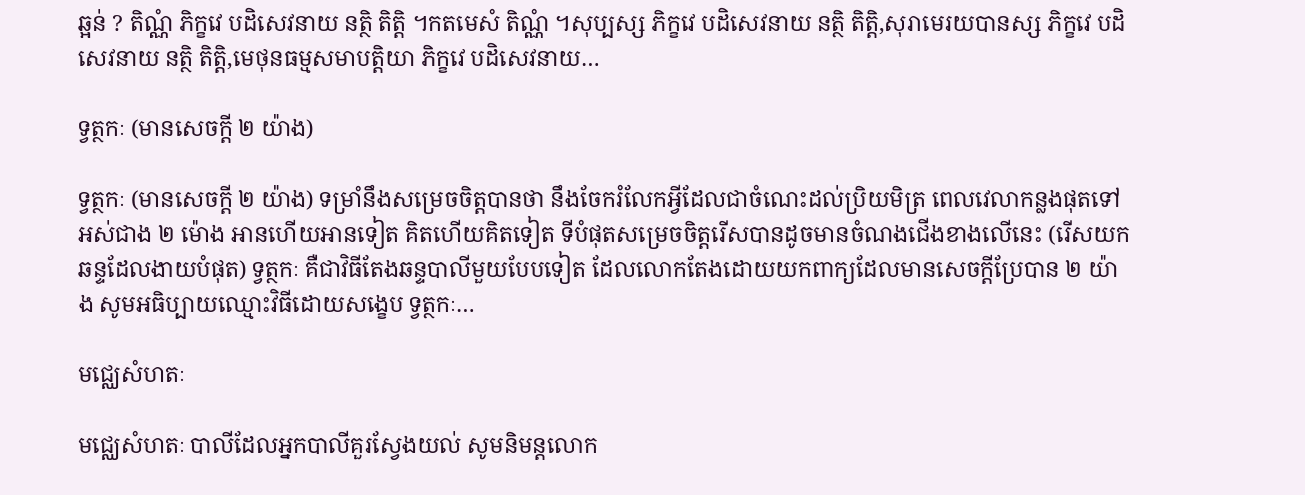ឆ្អន់ ? តិណ្ណំ ភិក្ខវេ បដិសេវនាយ នត្ថិ តិត្តិ ។កតមេសំ តិណ្ណំ ។សុប្បស្ស ភិក្ខវេ បដិសេវនាយ នត្ថិ តិត្តិ,សុរាមេរយបានស្ស ភិក្ខវេ បដិសេវនាយ នត្ថិ តិត្តិ,មេថុនធម្មសមាបត្តិយា ភិក្ខវេ បដិសេវនាយ…

ទ្វត្ថកៈ (មានសេចក្ដី ២ យ៉ាង)

ទ្វត្ថកៈ (មានសេចក្ដី ២ យ៉ាង) ទម្រាំនឹងសម្រេចចិត្តបានថា នឹងចែករំលែកអ្វីដែលជាចំណេះដល់ប្រិយមិត្រ ពេលវេលាកន្លងផុតទៅអស់ជាង ២ ម៉ោង អានហើយអានទៀត គិតហើយគិតទៀត ទីបំផុតសម្រេចចិត្តរើសបានដូចមានចំណងជើងខាងលើនេះ (រើសយកឆន្ទដែលងាយបំផុត) ទ្វត្ថកៈ គឺជាវិធីតែងឆន្ទបាលីមួយបែបទៀត ដែលលោកតែងដោយយកពាក្យដែលមានសេចក្ដីប្រែបាន ២ យ៉ាង សូមអធិប្បាយឈ្មោះវិធីដោយសង្ខេប ទ្វត្ថកៈ…

មជ្ឈេសំហតៈ

មជ្ឈេសំហតៈ បាលីដែលអ្នកបាលីគួរស្វែងយល់ សូមនិមន្ដលោក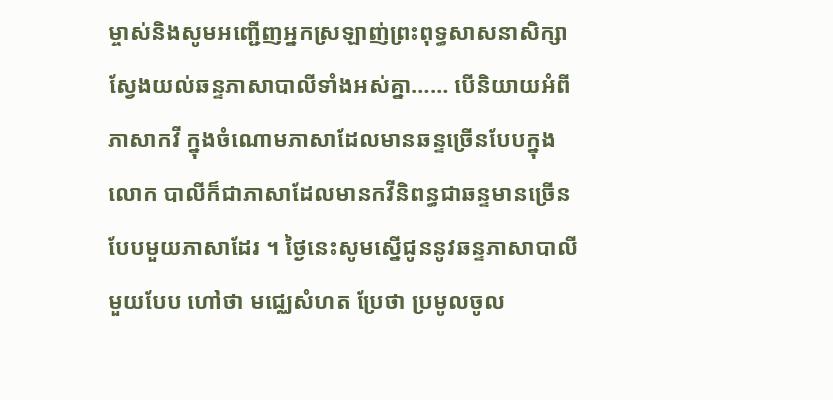ម្ចាស់និងសូមអញ្ជើញអ្នកស្រឡាញ់ព្រះពុទ្ធសាសនាសិក្សាស្វែងយល់ឆន្ទភាសាបាលីទាំងអស់គ្នា…… បើនិយាយអំពីភាសាកវី ក្នុងចំណោមភាសាដែលមានឆន្ទច្រើនបែបក្នុងលោក បាលីក៏ជាភាសាដែលមានកវីនិពន្ធជាឆន្ទមានច្រើនបែបមួយភាសាដែរ ។ ថ្ងៃនេះសូមស្នើជូននូវឆន្ទភាសាបាលីមួយបែប ហៅថា មជ្ឈេសំហត ប្រែថា ប្រមូលចូល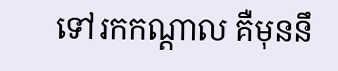ទៅរកកណ្ដាល គឺមុននឹ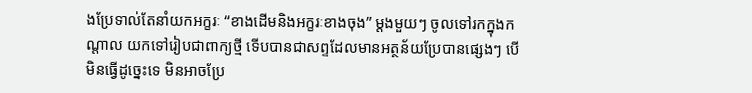ងប្រែទាល់តែនាំយកអក្ខរៈ “ខាងដើមនិងអក្ខរៈខាងចុង” ម្ដងមួយៗ ចូលទៅរកក្នុងកណ្ដាល យកទៅរៀបជាពាក្យថ្មី ទើបបានជាសព្ទដែលមានអត្ថន័យប្រែបានផ្សេងៗ បើមិនធ្វើដូច្នេះទេ មិនអាចប្រែ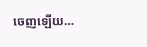ចេញឡើយ…